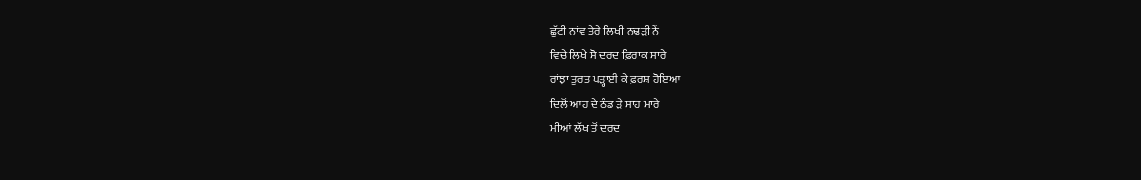ਛੁੱਟੀ ਨਾਂਵ ਤੇਰੇ ਲਿਖੀ ਨਢੜੀ ਨੇਂ
ਵਿਚੇ ਲਿਖੇ ਸੋ ਦਰਦ ਫ਼ਿਰਾਕ ਸਾਰੇ
ਰਾਂਝਾ ਤੁਰਤ ਪੜ੍ਹਾਈ ਕੇ ਫ਼ਰਸ਼ ਹੋਇਆ
ਦਿਲੋਂ ਆਹ ਦੇ ਠੰਡ ੜੇ ਸਾਹ ਮਾਰੇ
ਮੀਆਂ ਲੱਖ ਤੋਂ ਦਰਦ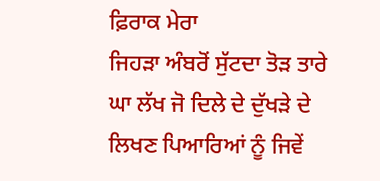ਫ਼ਿਰਾਕ ਮੇਰਾ
ਜਿਹੜਾ ਅੰਬਰੋਂ ਸੁੱਟਦਾ ਤੋੜ ਤਾਰੇ
ਘਾ ਲੱਖ ਜੋ ਦਿਲੇ ਦੇ ਦੁੱਖੜੇ ਦੇ
ਲਿਖਣ ਪਿਆਰਿਆਂ ਨੂੰ ਜਿਵੇਂ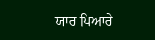ਯਾਰ ਪਿਆਰੇ